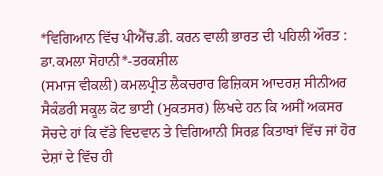*ਵਿਗਿਆਨ ਵਿੱਚ ਪੀਐੱਚ.ਡੀ. ਕਰਨ ਵਾਲੀ ਭਾਰਤ ਦੀ ਪਹਿਲੀ ਔਰਤ : ਡਾ.ਕਮਲਾ ਸੋਹਾਨੀ*-ਤਰਕਸ਼ੀਲ
(ਸਮਾਜ ਵੀਕਲੀ) ਕਮਲਪ੍ਰੀਤ ਲੈਕਚਰਾਰ ਫਿਜ਼ਿਕਸ ਆਦਰਸ਼ ਸੀਨੀਅਰ ਸੈਕੰਡਰੀ ਸਕੂਲ ਕੋਟ ਭਾਈ (ਮੁਕਤਸਰ) ਲਿਖਦੇ ਹਨ ਕਿ ਅਸੀਂ ਅਕਸਰ ਸੋਚਦੇ ਹਾਂ ਕਿ ਵੱਡੇ ਵਿਦਵਾਨ ਤੇ ਵਿਗਿਆਨੀ ਸਿਰਫ਼ ਕਿਤਾਬਾਂ ਵਿੱਚ ਜਾਂ ਹੋਰ ਦੇਸ਼ਾਂ ਦੇ ਵਿੱਚ ਹੀ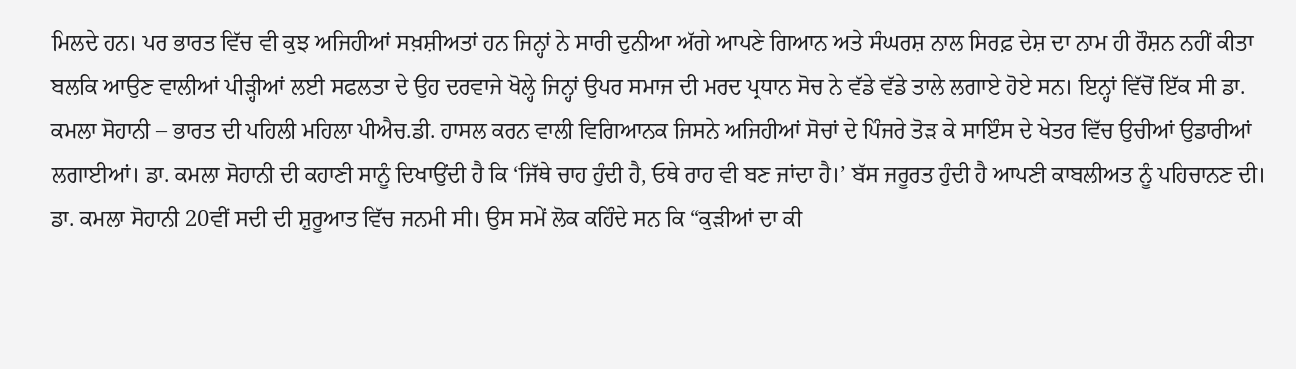ਮਿਲਦੇ ਹਨ। ਪਰ ਭਾਰਤ ਵਿੱਚ ਵੀ ਕੁਝ ਅਜਿਹੀਆਂ ਸਖ਼ਸ਼ੀਅਤਾਂ ਹਨ ਜਿਨ੍ਹਾਂ ਨੇ ਸਾਰੀ ਦੁਨੀਆ ਅੱਗੇ ਆਪਣੇ ਗਿਆਨ ਅਤੇ ਸੰਘਰਸ਼ ਨਾਲ ਸਿਰਫ਼ ਦੇਸ਼ ਦਾ ਨਾਮ ਹੀ ਰੌਸ਼ਨ ਨਹੀਂ ਕੀਤਾ ਬਲਕਿ ਆਉਣ ਵਾਲੀਆਂ ਪੀੜ੍ਹੀਆਂ ਲਈ ਸਫਲਤਾ ਦੇ ਉਹ ਦਰਵਾਜੇ ਖੋਲ੍ਹੇ ਜਿਨ੍ਹਾਂ ਉਪਰ ਸਮਾਜ ਦੀ ਮਰਦ ਪ੍ਰਧਾਨ ਸੋਚ ਨੇ ਵੱਡੇ ਵੱਡੇ ਤਾਲੇ ਲਗਾਏ ਹੋਏ ਸਨ। ਇਨ੍ਹਾਂ ਵਿੱਚੋਂ ਇੱਕ ਸੀ ਡਾ. ਕਮਲਾ ਸੋਹਾਨੀ – ਭਾਰਤ ਦੀ ਪਹਿਲੀ ਮਹਿਲਾ ਪੀਐਚ.ਡੀ. ਹਾਸਲ ਕਰਨ ਵਾਲੀ ਵਿਗਿਆਨਕ ਜਿਸਨੇ ਅਜਿਹੀਆਂ ਸੋਚਾਂ ਦੇ ਪਿੰਜਰੇ ਤੋੜ ਕੇ ਸਾਇੰਸ ਦੇ ਖੇਤਰ ਵਿੱਚ ਉਚੀਆਂ ਉਡਾਰੀਆਂ ਲਗਾਈਆਂ। ਡਾ. ਕਮਲਾ ਸੋਹਾਨੀ ਦੀ ਕਹਾਣੀ ਸਾਨੂੰ ਦਿਖਾਉਂਦੀ ਹੈ ਕਿ ‘ਜਿੱਥੇ ਚਾਹ ਹੁੰਦੀ ਹੈ, ਓਥੇ ਰਾਹ ਵੀ ਬਣ ਜਾਂਦਾ ਹੈ।’ ਬੱਸ ਜਰੂਰਤ ਹੁੰਦੀ ਹੈ ਆਪਣੀ ਕਾਬਲੀਅਤ ਨੂੰ ਪਹਿਚਾਨਣ ਦੀ। ਡਾ. ਕਮਲਾ ਸੋਹਾਨੀ 20ਵੀਂ ਸਦੀ ਦੀ ਸ਼ੁਰੂਆਤ ਵਿੱਚ ਜਨਮੀ ਸੀ। ਉਸ ਸਮੇਂ ਲੋਕ ਕਹਿੰਦੇ ਸਨ ਕਿ “ਕੁੜੀਆਂ ਦਾ ਕੀ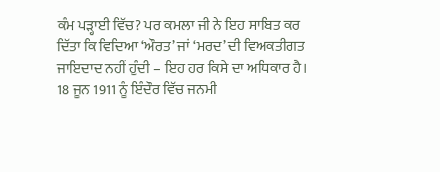ਕੰਮ ਪੜ੍ਹਾਈ ਵਿੱਚ? ਪਰ ਕਮਲਾ ਜੀ ਨੇ ਇਹ ਸਾਬਿਤ ਕਰ ਦਿੱਤਾ ਕਿ ਵਿਦਿਆ ‘ਔਰਤ’ ਜਾਂ ‘ਮਰਦ’ ਦੀ ਵਿਅਕਤੀਗਤ ਜਾਇਦਾਦ ਨਹੀਂ ਹੁੰਦੀ – ਇਹ ਹਰ ਕਿਸੇ ਦਾ ਅਧਿਕਾਰ ਹੈ। 18 ਜੂਨ 1911 ਨੂੰ ਇੰਦੌਰ ਵਿੱਚ ਜਨਮੀ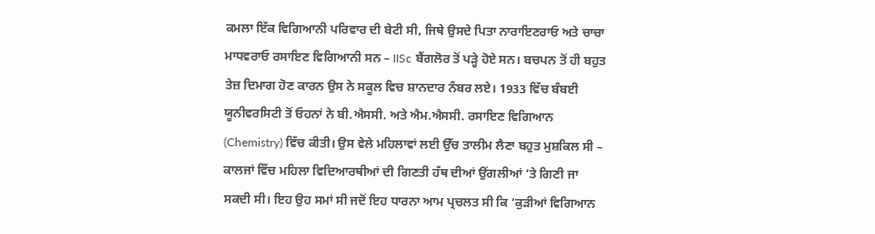ਕਮਲਾ ਇੱਕ ਵਿਗਿਆਨੀ ਪਰਿਵਾਰ ਦੀ ਬੇਟੀ ਸੀ, ਜਿਥੇ ਉਸਦੇ ਪਿਤਾ ਨਾਰਾਇਣਰਾਓ ਅਤੇ ਚਾਚਾ ਮਾਧਵਰਾਓ ਰਸਾਇਣ ਵਿਗਿਆਨੀ ਸਨ – IISc ਬੈਂਗਲੋਰ ਤੋਂ ਪੜ੍ਹੇ ਹੋਏ ਸਨ। ਬਚਪਨ ਤੋਂ ਹੀ ਬਹੁਤ ਤੇਜ਼ ਦਿਮਾਗ ਹੋਣ ਕਾਰਨ ਉਸ ਨੇ ਸਕੂਲ ਵਿਚ ਸ਼ਾਨਦਾਰ ਨੰਬਰ ਲਏ। 1933 ਵਿੱਚ ਬੰਬਈ ਯੂਨੀਵਰਸਿਟੀ ਤੋਂ ਓਹਨਾਂ ਨੇ ਬੀ.ਐਸਸੀ. ਅਤੇ ਐਮ.ਐਸਸੀ. ਰਸਾਇਣ ਵਿਗਿਆਨ (Chemistry) ਵਿੱਚ ਕੀਤੀ। ਉਸ ਵੇਲੇ ਮਹਿਲਾਵਾਂ ਲਈ ਉੱਚ ਤਾਲੀਮ ਲੈਣਾ ਬਹੁਤ ਮੁਸ਼ਕਿਲ ਸੀ – ਕਾਲਜਾਂ ਵਿੱਚ ਮਹਿਲਾ ਵਿਦਿਆਰਥੀਆਂ ਦੀ ਗਿਣਤੀ ਹੱਥ ਦੀਆਂ ਉਂਗਲੀਆਂ ‘ਤੇ ਗਿਣੀ ਜਾ ਸਕਦੀ ਸੀ। ਇਹ ਉਹ ਸਮਾਂ ਸੀ ਜਦੋਂ ਇਹ ਧਾਰਨਾ ਆਮ ਪ੍ਰਚਲਤ ਸੀ ਕਿ ‘ਕੁੜੀਆਂ ਵਿਗਿਆਨ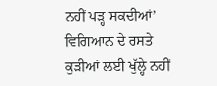ਨਹੀਂ ਪੜ੍ਹ ਸਕਦੀਆਂ’ ਵਿਗਿਆਨ ਦੇ ਰਸਤੇ ਕੁੜੀਆਂ ਲਈ ਖੁੱਲ੍ਹੇ ਨਹੀਂ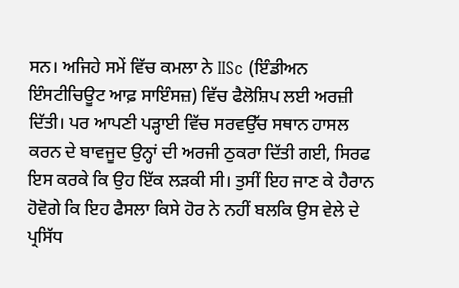ਸਨ। ਅਜਿਹੇ ਸਮੇਂ ਵਿੱਚ ਕਮਲਾ ਨੇ IISc (ਇੰਡੀਅਨ ਇੰਸਟੀਚਿਊਟ ਆਫ਼ ਸਾਇੰਸਜ਼) ਵਿੱਚ ਫੈਲੋਸ਼ਿਪ ਲਈ ਅਰਜ਼ੀ ਦਿੱਤੀ। ਪਰ ਆਪਣੀ ਪੜ੍ਹਾਈ ਵਿੱਚ ਸਰਵਉੱਚ ਸਥਾਨ ਹਾਸਲ ਕਰਨ ਦੇ ਬਾਵਜੂਦ ਉਨ੍ਹਾਂ ਦੀ ਅਰਜੀ ਠੁਕਰਾ ਦਿੱਤੀ ਗਈ, ਸਿਰਫ ਇਸ ਕਰਕੇ ਕਿ ਉਹ ਇੱਕ ਲੜਕੀ ਸੀ। ਤੁਸੀਂ ਇਹ ਜਾਣ ਕੇ ਹੈਰਾਨ ਹੋਵੋਗੇ ਕਿ ਇਹ ਫੈਸਲਾ ਕਿਸੇ ਹੋਰ ਨੇ ਨਹੀਂ ਬਲਕਿ ਉਸ ਵੇਲੇ ਦੇ ਪ੍ਰਸਿੱਧ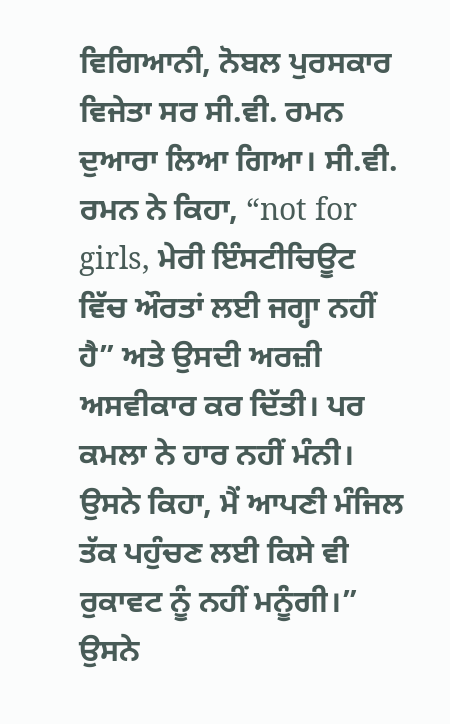ਵਿਗਿਆਨੀ, ਨੋਬਲ ਪੁਰਸਕਾਰ ਵਿਜੇਤਾ ਸਰ ਸੀ.ਵੀ. ਰਮਨ ਦੁਆਰਾ ਲਿਆ ਗਿਆ। ਸੀ.ਵੀ. ਰਮਨ ਨੇ ਕਿਹਾ, “not for girls, ਮੇਰੀ ਇੰਸਟੀਚਿਊਟ ਵਿੱਚ ਔਰਤਾਂ ਲਈ ਜਗ੍ਹਾ ਨਹੀਂ ਹੈ” ਅਤੇ ਉਸਦੀ ਅਰਜ਼ੀ ਅਸਵੀਕਾਰ ਕਰ ਦਿੱਤੀ। ਪਰ ਕਮਲਾ ਨੇ ਹਾਰ ਨਹੀਂ ਮੰਨੀ। ਉਸਨੇ ਕਿਹਾ, ਮੈਂ ਆਪਣੀ ਮੰਜਿਲ ਤੱਕ ਪਹੁੰਚਣ ਲਈ ਕਿਸੇ ਵੀ ਰੁਕਾਵਟ ਨੂੰ ਨਹੀਂ ਮਨੂੰਗੀ।” ਉਸਨੇ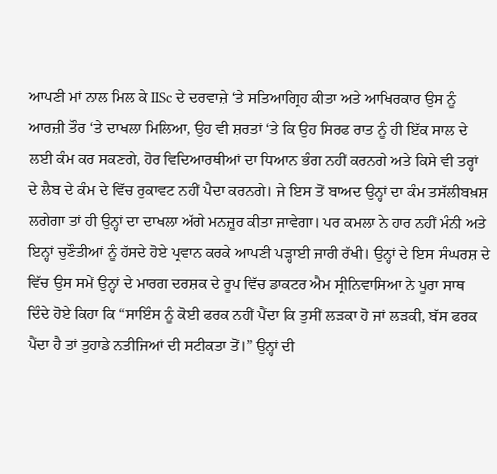ਆਪਣੀ ਮਾਂ ਨਾਲ ਮਿਲ ਕੇ IISc ਦੇ ਦਰਵਾਜ਼ੇ ‘ਤੇ ਸਤਿਆਗ੍ਰਿਹ ਕੀਤਾ ਅਤੇ ਆਖਿਰਕਾਰ ਉਸ ਨੂੰ ਆਰਜ਼ੀ ਤੌਰ ‘ਤੇ ਦਾਖਲਾ ਮਿਲਿਆ, ਉਹ ਵੀ ਸ਼ਰਤਾਂ ‘ਤੇ ਕਿ ਉਹ ਸਿਰਫ ਰਾਤ ਨੂੰ ਹੀ ਇੱਕ ਸਾਲ ਦੇ ਲਈ ਕੰਮ ਕਰ ਸਕਣਗੇ, ਹੋਰ ਵਿਦਿਆਰਥੀਆਂ ਦਾ ਧਿਆਨ ਭੰਗ ਨਹੀਂ ਕਰਨਗੇ ਅਤੇ ਕਿਸੇ ਵੀ ਤਰ੍ਹਾਂ ਦੇ ਲੈਬ ਦੇ ਕੰਮ ਦੇ ਵਿੱਚ ਰੁਕਾਵਟ ਨਹੀਂ ਪੈਦਾ ਕਰਨਗੇ। ਜੇ ਇਸ ਤੋਂ ਬਾਅਦ ਉਨ੍ਹਾਂ ਦਾ ਕੰਮ ਤਸੱਲੀਬਖ਼ਸ਼ ਲਗੇਗਾ ਤਾਂ ਹੀ ਉਨ੍ਹਾਂ ਦਾ ਦਾਖਲਾ ਅੱਗੇ ਮਨਜ਼ੂਰ ਕੀਤਾ ਜਾਵੇਗਾ। ਪਰ ਕਮਲਾ ਨੇ ਹਾਰ ਨਹੀਂ ਮੰਨੀ ਅਤੇ ਇਨ੍ਹਾਂ ਚੁਣੌਤੀਆਂ ਨੂੰ ਹੱਸਦੇ ਹੋਏ ਪ੍ਰਵਾਨ ਕਰਕੇ ਆਪਣੀ ਪੜ੍ਹਾਈ ਜਾਰੀ ਰੱਖੀ। ਉਨ੍ਹਾਂ ਦੇ ਇਸ ਸੰਘਰਸ਼ ਦੇ ਵਿੱਚ ਉਸ ਸਮੇਂ ਉਨ੍ਹਾਂ ਦੇ ਮਾਰਗ ਦਰਸ਼ਕ ਦੇ ਰੂਪ ਵਿੱਚ ਡਾਕਟਰ ਐਮ ਸ੍ਰੀਨਿਵਾਸਿਆ ਨੇ ਪੂਰਾ ਸਾਥ ਦਿੰਦੇ ਹੋਏ ਕਿਹਾ ਕਿ “ਸਾਇੰਸ ਨੂੰ ਕੋਈ ਫਰਕ ਨਹੀਂ ਪੈਂਦਾ ਕਿ ਤੁਸੀਂ ਲੜਕਾ ਹੋ ਜਾਂ ਲੜਕੀ, ਬੱਸ ਫਰਕ ਪੈਂਦਾ ਹੈ ਤਾਂ ਤੁਹਾਡੇ ਨਤੀਜਿਆਂ ਦੀ ਸਟੀਕਤਾ ਤੋਂ।” ਉਨ੍ਹਾਂ ਦੀ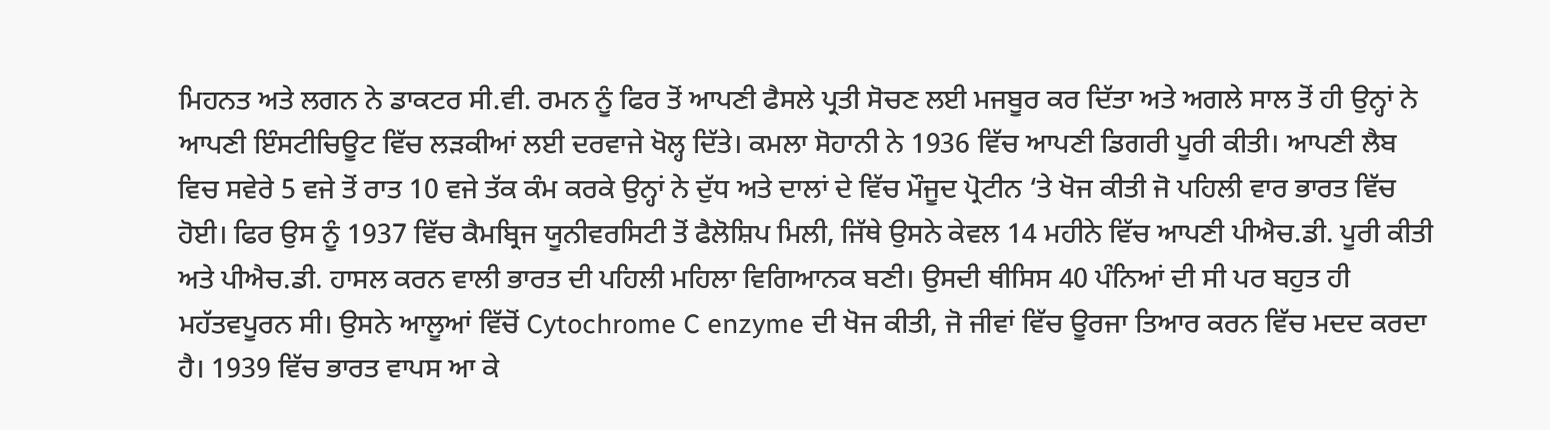ਮਿਹਨਤ ਅਤੇ ਲਗਨ ਨੇ ਡਾਕਟਰ ਸੀ.ਵੀ. ਰਮਨ ਨੂੰ ਫਿਰ ਤੋਂ ਆਪਣੀ ਫੈਸਲੇ ਪ੍ਰਤੀ ਸੋਚਣ ਲਈ ਮਜਬੂਰ ਕਰ ਦਿੱਤਾ ਅਤੇ ਅਗਲੇ ਸਾਲ ਤੋਂ ਹੀ ਉਨ੍ਹਾਂ ਨੇ ਆਪਣੀ ਇੰਸਟੀਚਿਊਟ ਵਿੱਚ ਲੜਕੀਆਂ ਲਈ ਦਰਵਾਜੇ ਖੋਲ੍ਹ ਦਿੱਤੇ। ਕਮਲਾ ਸੋਹਾਨੀ ਨੇ 1936 ਵਿੱਚ ਆਪਣੀ ਡਿਗਰੀ ਪੂਰੀ ਕੀਤੀ। ਆਪਣੀ ਲੈਬ ਵਿਚ ਸਵੇਰੇ 5 ਵਜੇ ਤੋਂ ਰਾਤ 10 ਵਜੇ ਤੱਕ ਕੰਮ ਕਰਕੇ ਉਨ੍ਹਾਂ ਨੇ ਦੁੱਧ ਅਤੇ ਦਾਲਾਂ ਦੇ ਵਿੱਚ ਮੌਜੂਦ ਪ੍ਰੋਟੀਨ ‘ਤੇ ਖੋਜ ਕੀਤੀ ਜੋ ਪਹਿਲੀ ਵਾਰ ਭਾਰਤ ਵਿੱਚ ਹੋਈ। ਫਿਰ ਉਸ ਨੂੰ 1937 ਵਿੱਚ ਕੈਮਬ੍ਰਿਜ ਯੂਨੀਵਰਸਿਟੀ ਤੋਂ ਫੈਲੋਸ਼ਿਪ ਮਿਲੀ, ਜਿੱਥੇ ਉਸਨੇ ਕੇਵਲ 14 ਮਹੀਨੇ ਵਿੱਚ ਆਪਣੀ ਪੀਐਚ.ਡੀ. ਪੂਰੀ ਕੀਤੀ ਅਤੇ ਪੀਐਚ.ਡੀ. ਹਾਸਲ ਕਰਨ ਵਾਲੀ ਭਾਰਤ ਦੀ ਪਹਿਲੀ ਮਹਿਲਾ ਵਿਗਿਆਨਕ ਬਣੀ। ਉਸਦੀ ਥੀਸਿਸ 40 ਪੰਨਿਆਂ ਦੀ ਸੀ ਪਰ ਬਹੁਤ ਹੀ ਮਹੱਤਵਪੂਰਨ ਸੀ। ਉਸਨੇ ਆਲੂਆਂ ਵਿੱਚੋਂ Cytochrome C enzyme ਦੀ ਖੋਜ ਕੀਤੀ, ਜੋ ਜੀਵਾਂ ਵਿੱਚ ਊਰਜਾ ਤਿਆਰ ਕਰਨ ਵਿੱਚ ਮਦਦ ਕਰਦਾ ਹੈ। 1939 ਵਿੱਚ ਭਾਰਤ ਵਾਪਸ ਆ ਕੇ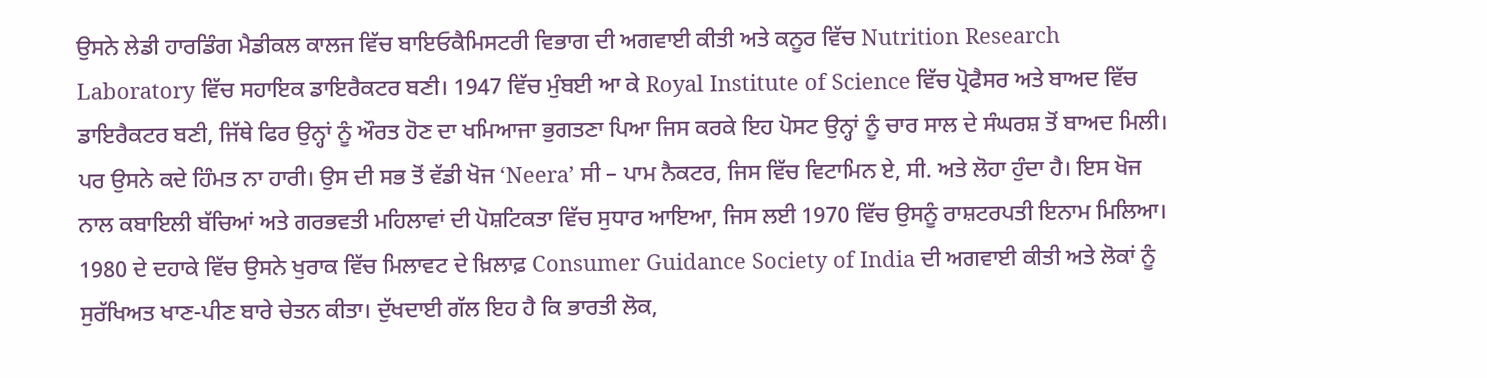ਉਸਨੇ ਲੇਡੀ ਹਾਰਡਿੰਗ ਮੈਡੀਕਲ ਕਾਲਜ ਵਿੱਚ ਬਾਇਓਕੈਮਿਸਟਰੀ ਵਿਭਾਗ ਦੀ ਅਗਵਾਈ ਕੀਤੀ ਅਤੇ ਕਨੂਰ ਵਿੱਚ Nutrition Research Laboratory ਵਿੱਚ ਸਹਾਇਕ ਡਾਇਰੈਕਟਰ ਬਣੀ। 1947 ਵਿੱਚ ਮੁੰਬਈ ਆ ਕੇ Royal Institute of Science ਵਿੱਚ ਪ੍ਰੋਫੈਸਰ ਅਤੇ ਬਾਅਦ ਵਿੱਚ ਡਾਇਰੈਕਟਰ ਬਣੀ, ਜਿੱਥੇ ਫਿਰ ਉਨ੍ਹਾਂ ਨੂੰ ਔਰਤ ਹੋਣ ਦਾ ਖਮਿਆਜਾ ਭੁਗਤਣਾ ਪਿਆ ਜਿਸ ਕਰਕੇ ਇਹ ਪੋਸਟ ਉਨ੍ਹਾਂ ਨੂੰ ਚਾਰ ਸਾਲ ਦੇ ਸੰਘਰਸ਼ ਤੋਂ ਬਾਅਦ ਮਿਲੀ। ਪਰ ਉਸਨੇ ਕਦੇ ਹਿੰਮਤ ਨਾ ਹਾਰੀ। ਉਸ ਦੀ ਸਭ ਤੋਂ ਵੱਡੀ ਖੋਜ ‘Neera’ ਸੀ – ਪਾਮ ਨੈਕਟਰ, ਜਿਸ ਵਿੱਚ ਵਿਟਾਮਿਨ ਏ, ਸੀ. ਅਤੇ ਲੋਹਾ ਹੁੰਦਾ ਹੈ। ਇਸ ਖੋਜ ਨਾਲ ਕਬਾਇਲੀ ਬੱਚਿਆਂ ਅਤੇ ਗਰਭਵਤੀ ਮਹਿਲਾਵਾਂ ਦੀ ਪੋਸ਼ਟਿਕਤਾ ਵਿੱਚ ਸੁਧਾਰ ਆਇਆ, ਜਿਸ ਲਈ 1970 ਵਿੱਚ ਉਸਨੂੰ ਰਾਸ਼ਟਰਪਤੀ ਇਨਾਮ ਮਿਲਿਆ। 1980 ਦੇ ਦਹਾਕੇ ਵਿੱਚ ਉਸਨੇ ਖੁਰਾਕ ਵਿੱਚ ਮਿਲਾਵਟ ਦੇ ਖ਼ਿਲਾਫ਼ Consumer Guidance Society of India ਦੀ ਅਗਵਾਈ ਕੀਤੀ ਅਤੇ ਲੋਕਾਂ ਨੂੰ ਸੁਰੱਖਿਅਤ ਖਾਣ-ਪੀਣ ਬਾਰੇ ਚੇਤਨ ਕੀਤਾ। ਦੁੱਖਦਾਈ ਗੱਲ ਇਹ ਹੈ ਕਿ ਭਾਰਤੀ ਲੋਕ,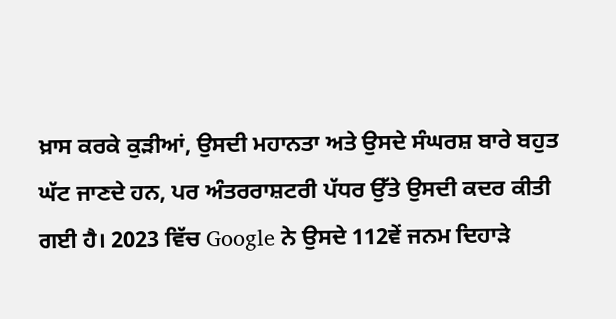ਖ਼ਾਸ ਕਰਕੇ ਕੁੜੀਆਂ, ਉਸਦੀ ਮਹਾਨਤਾ ਅਤੇ ਉਸਦੇ ਸੰਘਰਸ਼ ਬਾਰੇ ਬਹੁਤ ਘੱਟ ਜਾਣਦੇ ਹਨ, ਪਰ ਅੰਤਰਰਾਸ਼ਟਰੀ ਪੱਧਰ ਉੱਤੇ ਉਸਦੀ ਕਦਰ ਕੀਤੀ ਗਈ ਹੈ। 2023 ਵਿੱਚ Google ਨੇ ਉਸਦੇ 112ਵੇਂ ਜਨਮ ਦਿਹਾੜੇ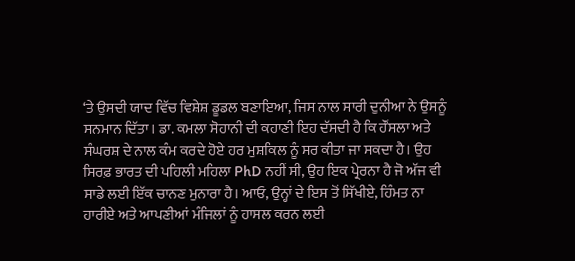‘ਤੇ ਉਸਦੀ ਯਾਦ ਵਿੱਚ ਵਿਸ਼ੇਸ਼ ਡੂਡਲ ਬਣਾਇਆ, ਜਿਸ ਨਾਲ ਸਾਰੀ ਦੁਨੀਆ ਨੇ ਉਸਨੂੰ ਸਨਮਾਨ ਦਿੱਤਾ। ਡਾ. ਕਮਲਾ ਸੋਹਾਨੀ ਦੀ ਕਹਾਣੀ ਇਹ ਦੱਸਦੀ ਹੈ ਕਿ ਹੌਂਸਲਾ ਅਤੇ ਸੰਘਰਸ਼ ਦੇ ਨਾਲ ਕੰਮ ਕਰਦੇ ਹੋਏ ਹਰ ਮੁਸ਼ਕਿਲ ਨੂੰ ਸਰ ਕੀਤਾ ਜਾ ਸਕਦਾ ਹੈ। ਉਹ ਸਿਰਫ਼ ਭਾਰਤ ਦੀ ਪਹਿਲੀ ਮਹਿਲਾ PhD ਨਹੀਂ ਸੀ, ਉਹ ਇਕ ਪ੍ਰੇਰਨਾ ਹੈ ਜੋ ਅੱਜ ਵੀ ਸਾਡੇ ਲਈ ਇੱਕ ਚਾਨਣ ਮੁਨਾਰਾ ਹੈ। ਆਓ, ਉਨ੍ਹਾਂ ਦੇ ਇਸ ਤੋਂ ਸਿੱਖੀਏ, ਹਿੰਮਤ ਨਾ ਹਾਰੀਏ ਅਤੇ ਆਪਣੀਆਂ ਮੰਜਿਲਾਂ ਨੂੰ ਹਾਸਲ ਕਰਨ ਲਈ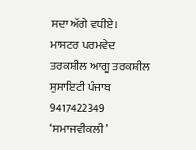ਸਦਾ ਅੱਗੇ ਵਧੀਏ।
ਮਾਸਟਰ ਪਰਮਵੇਦ
ਤਰਕਸ਼ੀਲ ਆਗੂ ਤਰਕਸ਼ੀਲ ਸੁਸਾਇਟੀ ਪੰਜਾਬ
9417422349
‘ਸਮਾਜਵੀਕਲੀ’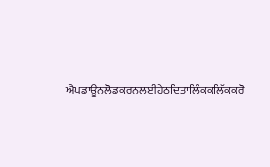ਐਪਡਾਊਨਲੋਡਕਰਨਲਈਹੇਠਦਿਤਾਲਿੰਕਕਲਿੱਕਕਰੋ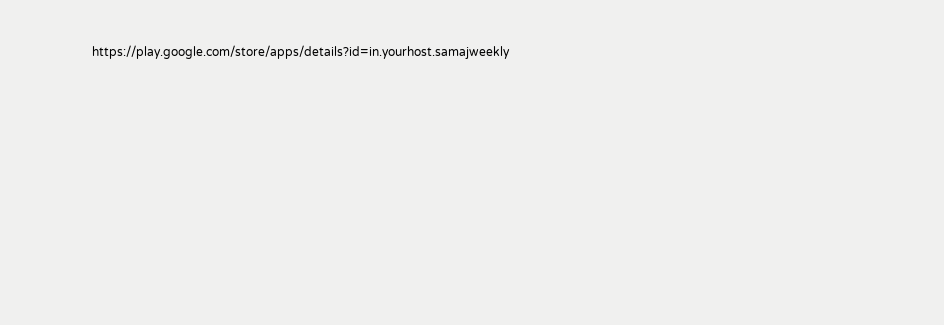https://play.google.com/store/apps/details?id=in.yourhost.samajweekly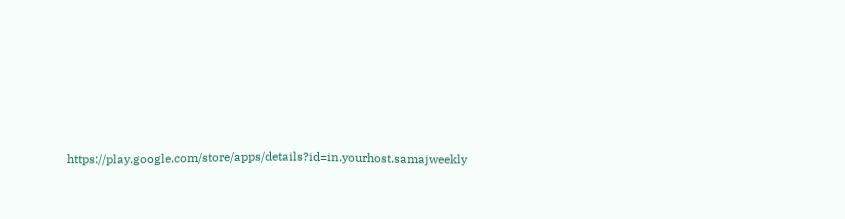https://play.google.com/store/apps/details?id=in.yourhost.samajweekly